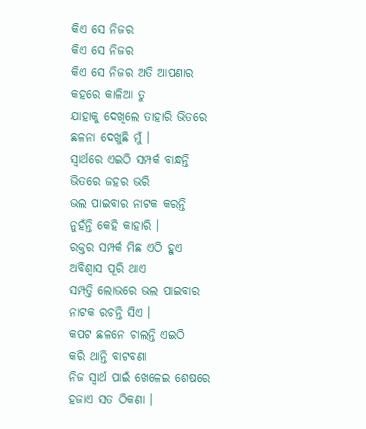କିଏ ସେ ନିଜର
କିଏ ସେ ନିଜର
କିଏ ସେ ନିଜର ଅତି ଆପଣାର
କହରେ କାଳିଆ ତୁ
ଯାହାକୁ ଦେଖିଲେ ତାହାରି ଭିତରେ
ଛଳନା ଦେଖୁଛି ମୁଁ ।
ସ୍ବାର୍ଥରେ ଏଇଠି ସମ୍ପର୍କ ବାନ୍ଧନ୍ତି
ଭିତରେ ଜହର ଭରି
ଭଲ ପାଇବାର ନାଟକ କରନ୍ତି
ନୁହଁନ୍ତି କେହି କାହାରି ।
ରକ୍ତର ସମ୍ପର୍କ ମିଛ ଏଠି ହୁଏ
ଅବିଶ୍ବାସ ପୂରି ଥାଏ
ସମ୍ପତ୍ତି ଲୋଭରେ ଭଲ ପାଇବାର
ନାଟକ ରଚନ୍ତି ସିଏ ।
କପଟ ଛଳନେ ଚାଲନ୍ତି ଏଇଠି
କରି ଥାନ୍ତି ବାଟବଣା
ନିଜ ସ୍ବାର୍ଥ ପାଇଁ ଖେଳେଇ ଶେଷରେ
ହଜାଏ ସତ ଠିକଣା ।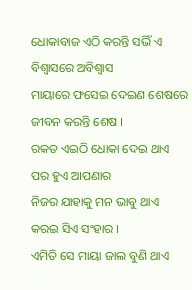ଧୋକାବାଜ ଏଠି କରନ୍ତି ସଭିଁ ଏ
ବିଶ୍ବାସରେ ଅବିଶ୍ବାସ
ମାୟାରେ ଫସେଇ ଦେଇଣ ଶେଷରେ
ଜୀବନ କରନ୍ତି ଶେଷ ।
ରକତ ଏଇଠି ଧୋକା ଦେଇ ଥାଏ
ପର ହୁଏ ଆପଣାର
ନିଜର ଯାହାକୁ ମନ ଭାବୁ ଥାଏ
କରଇ ସିଏ ସଂହାର ।
ଏମିତି ସେ ମାୟା ଜାଲ ବୁଣି ଥାଏ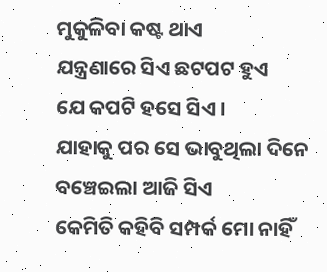ମୁକୁଳିବା କଷ୍ଟ ଥାଏ
ଯନ୍ତ୍ରଣାରେ ସିଏ ଛଟପଟ ହୁଏ
ଯେ କପଟି ହସେ ସିଏ ।
ଯାହାକୁ ପର ସେ ଭାବୁଥିଲା ଦିନେ
ବଞ୍ଚେଇଲା ଆଜି ସିଏ
କେମିତି କହିବି ସମ୍ପର୍କ ମୋ ନାହିଁ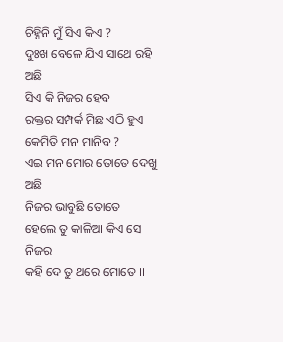ଚିହ୍ନିନି ମୁଁ ସିଏ କିଏ ?
ଦୁଃଖ ବେଳେ ଯିଏ ସାଥେ ରହି ଅଛି
ସିଏ କି ନିଜର ହେବ
ରକ୍ତର ସମ୍ପର୍କ ମିଛ ଏଠି ହୁଏ
କେମିତି ମନ ମାନିବ ?
ଏଇ ମନ ମୋର ତୋତେ ଦେଖୁ ଅଛି
ନିଜର ଭାବୁଛି ତୋତେ
ହେଲେ ତୁ କାଳିଆ କିଏ ସେ ନିଜର
କହି ଦେ ତୁ ଥରେ ମୋତେ ।।